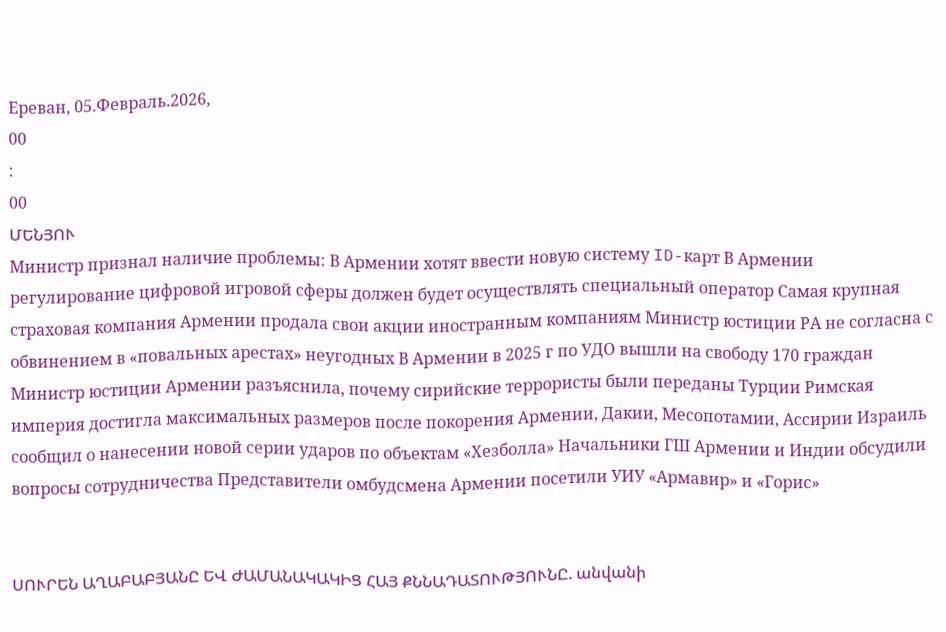Ереван, 05.Февраль.2026,
00
:
00
ՄԵՆՅՈՒ
Министр признал наличие проблемы: В Армении хотят ввести новую систему ID-карт В Армении регулирование цифровой игровой сферы должен будет осуществлять специальный оператор Самая крупная страховая компания Армении продала свои акции иностранным компаниям Министр юстиции РА не согласна с обвинением в «повальных арестах» неугодных В Армении в 2025 г по УДО вышли на свободу 170 граждан Министр юстиции Армении разъяснила, почему сирийские террористы были переданы Турции Римская империя достигла максимальных размеров после покорения Армении, Дакии, Месопотамии, Ассирии Израиль сообщил о нанесении новой серии ударов по объектам «Хезболла» Начальники ГШ Армении и Индии обсудили вопросы сотрудничества Представители омбудсмена Армении посетили УИУ «Армавир» и «Горис»


ՍՈՒՐԵՆ ԱՂԱԲԱԲՅԱՆԸ ԵՎ ԺԱՄԱՆԱԿԱԿԻՑ ՀԱՅ ՔՆՆԱԴԱՏՈՒԹՅՈՒՆԸ. անվանի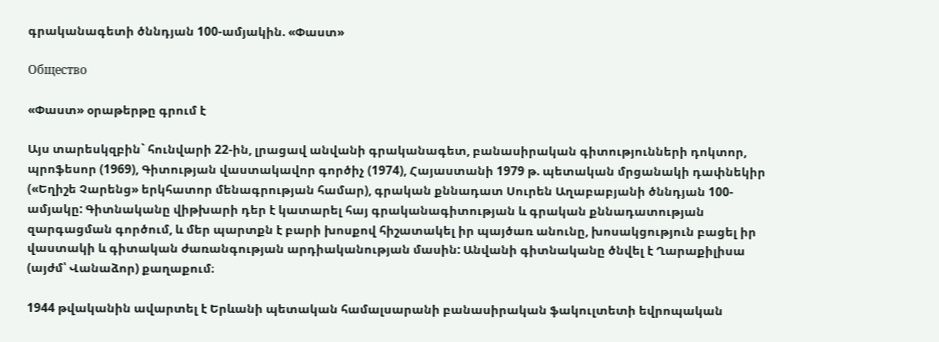գրականագետի ծննդյան 100-ամյակին. «Փաստ»

Общество

«Փաստ» օրաթերթը գրում է

Այս տարեսկզբին` հունվարի 22-ին, լրացավ անվանի գրականագետ, բանասիրական գիտությունների դոկտոր, պրոֆեսոր (1969), Գիտության վաստակավոր գործիչ (1974), Հայաստանի 1979 թ. պետական մրցանակի դափնեկիր («Եղիշե Չարենց» երկհատոր մենագրության համար), գրական քննադատ Սուրեն Աղաբաբյանի ծննդյան 100-ամյակը: Գիտնականը վիթխարի դեր է կատարել հայ գրականագիտության և գրական քննադատության զարգացման գործում, և մեր պարտքն է բարի խոսքով հիշատակել իր պայծառ անունը, խոսակցություն բացել իր վաստակի և գիտական ժառանգության արդիականության մասին: Անվանի գիտնականը ծնվել է Ղարաքիլիսա (այժմ՝ Վանաձոր) քաղաքում։

1944 թվականին ավարտել է Երևանի պետական համալսարանի բանասիրական ֆակուլտետի եվրոպական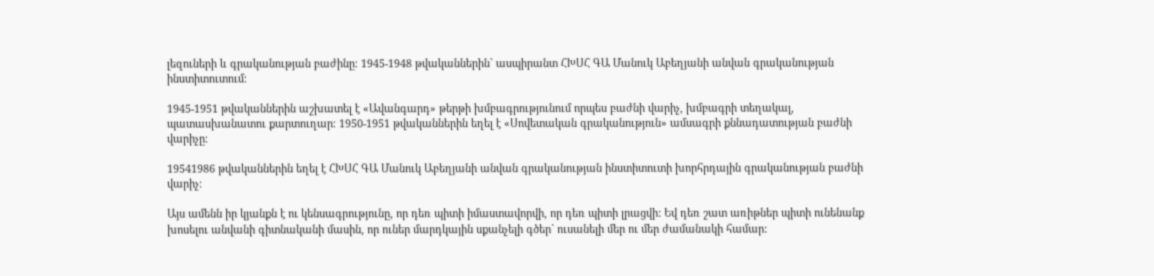լեզուների և գրականության բաժինը։ 1945-1948 թվականներին` ասպիրանտ ՀԽՍՀ ԳԱ Մանուկ Աբեղյանի անվան գրականության ինստիտուտում։

1945-1951 թվականներին աշխատել է «Ավանգարդ» թերթի խմբագրությունում որպես բաժնի վարիչ, խմբագրի տեղակալ, պատասխանատու քարտուղար։ 1950-1951 թվականներին եղել է «Սովետական գրականություն» ամսագրի քննադատության բաժնի վարիչը։

19541986 թվականներին եղել է ՀԽՍՀ ԳԱ Մանուկ Աբեղյանի անվան գրականության ինստիտուտի խորհրդային գրականության բաժնի վարիչ։

Այս ամենն իր կյանքն է ու կենսագրությունը, որ դեռ պիտի իմաստավորվի, որ դեռ պիտի լրացվի: Եվ դեռ շատ առիթներ պիտի ունենանք խոսելու անվանի գիտնականի մասին, որ ուներ մարդկային սքանչելի գծեր` ուսանելի մեր ու մեր ժամանակի համար: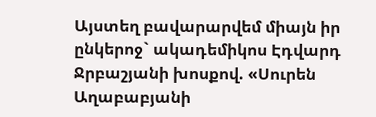Այստեղ բավարարվեմ միայն իր ընկերոջ` ակադեմիկոս Էդվարդ Ջրբաշյանի խոսքով. «Սուրեն Աղաբաբյանի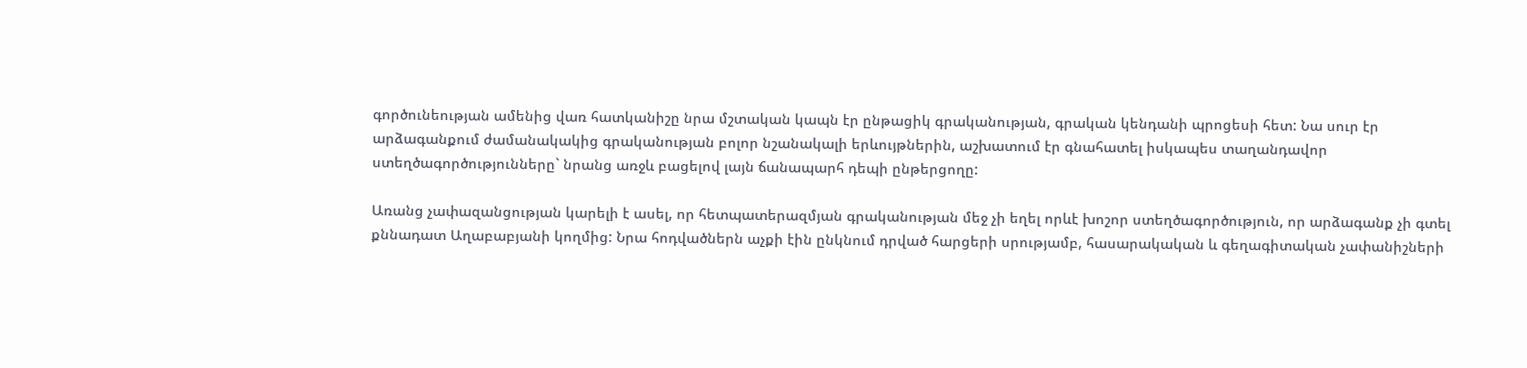գործունեության ամենից վառ հատկանիշը նրա մշտական կապն էր ընթացիկ գրականության, գրական կենդանի պրոցեսի հետ: Նա սուր էր արձագանքում ժամանակակից գրականության բոլոր նշանակալի երևույթներին, աշխատում էր գնահատել իսկապես տաղանդավոր ստեղծագործությունները` նրանց առջև բացելով լայն ճանապարհ դեպի ընթերցողը:

Առանց չափազանցության կարելի է ասել, որ հետպատերազմյան գրականության մեջ չի եղել որևէ խոշոր ստեղծագործություն, որ արձագանք չի գտել քննադատ Աղաբաբյանի կողմից: Նրա հոդվածներն աչքի էին ընկնում դրված հարցերի սրությամբ, հասարակական և գեղագիտական չափանիշների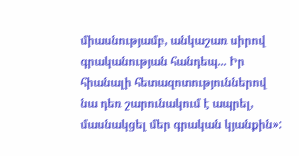միասնությամբ, անկաշառ սիրով գրականության հանդեպ... Իր հիանալի հետազոտություններով նա դեռ շարունակում է ապրել, մասնակցել մեր գրական կյանքին»: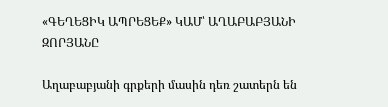«ԳԵՂԵՑԻԿ ԱՊՐԵՑԵՔ» ԿԱՄ՝ ԱՂԱԲԱԲՅԱՆԻ ԶՈՐՅԱՆԸ

Աղաբաբյանի գրքերի մասին դեռ շատերն են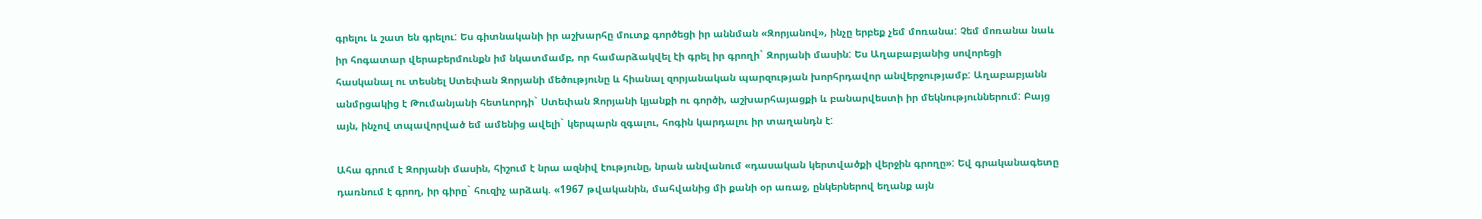գրելու և շատ են գրելու: Ես գիտնականի իր աշխարհը մուտք գործեցի իր աննման «Զորյանով», ինչը երբեք չեմ մոռանա: Չեմ մոռանա նաև իր հոգատար վերաբերմունքն իմ նկատմամբ, որ համարձակվել էի գրել իր գրողի` Զորյանի մասին: Ես Աղաբաբյանից սովորեցի հասկանալ ու տեսնել Ստեփան Զորյանի մեծությունը և հիանալ զորյանական պարզության խորհրդավոր անվերջությամբ: Աղաբաբյանն անմրցակից է Թումանյանի հետևորդի` Ստեփան Զորյանի կյանքի ու գործի, աշխարհայացքի և բանարվեստի իր մեկնություններում: Բայց այն, ինչով տպավորված եմ ամենից ավելի` կերպարն զգալու, հոգին կարդալու իր տաղանդն է:

Ահա գրում է Զորյանի մասին, հիշում է նրա ազնիվ էությունը, նրան անվանում «դասական կերտվածքի վերջին գրողը»: Եվ գրականագետը դառնում է գրող, իր գիրը` հուզիչ արձակ. «1967 թվականին, մահվանից մի քանի օր առաջ, ընկերներով եղանք այն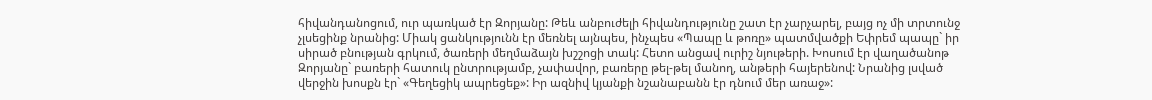հիվանդանոցում, ուր պառկած էր Զորյանը: Թեև անբուժելի հիվանդությունը շատ էր չարչարել, բայց ոչ մի տրտունջ չլսեցինք նրանից: Միակ ցանկությունն էր մեռնել այնպես, ինչպես «Պապը և թոռը» պատմվածքի Եփրեմ պապը` իր սիրած բնության գրկում, ծառերի մեղմաձայն խշշոցի տակ: Հետո անցավ ուրիշ նյութերի. Խոսում էր վաղածանոթ Զորյանը` բառերի հատուկ ընտրությամբ, չափավոր, բառերը թել-թել մանող, անթերի հայերենով: Նրանից լսված վերջին խոսքն էր` «Գեղեցիկ ապրեցեք»: Իր ազնիվ կյանքի նշանաբանն էր դնում մեր առաջ»: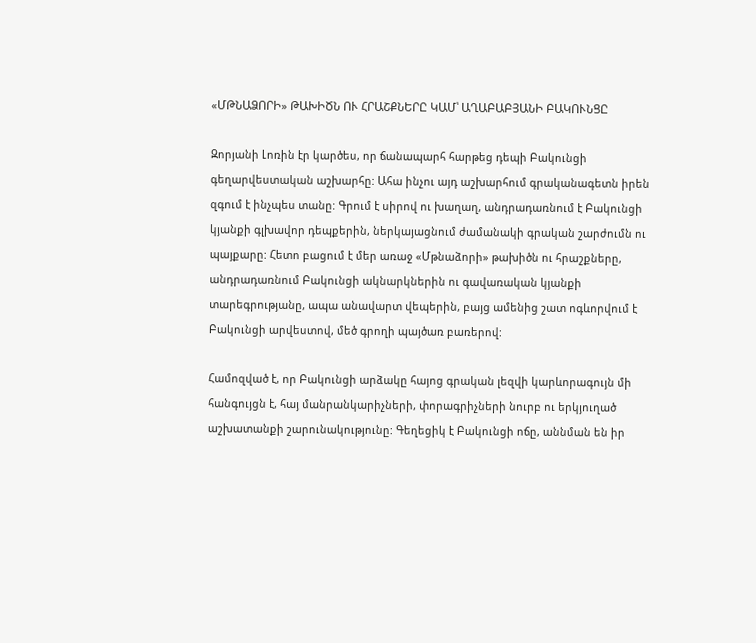«ՄԹՆԱՁՈՐԻ» ԹԱԽԻԾՆ ՈՒ ՀՐԱՇՔՆԵՐԸ ԿԱՄ՝ ԱՂԱԲԱԲՅԱՆԻ ԲԱԿՈՒՆՑԸ

Զորյանի Լոռին էր կարծես, որ ճանապարհ հարթեց դեպի Բակունցի գեղարվեստական աշխարհը: Ահա ինչու այդ աշխարհում գրականագետն իրեն զգում է ինչպես տանը: Գրում է սիրով ու խաղաղ, անդրադառնում է Բակունցի կյանքի գլխավոր դեպքերին, ներկայացնում ժամանակի գրական շարժումն ու պայքարը: Հետո բացում է մեր առաջ «Մթնաձորի» թախիծն ու հրաշքները, անդրադառնում Բակունցի ակնարկներին ու գավառական կյանքի տարեգրությանը, ապա անավարտ վեպերին, բայց ամենից շատ ոգևորվում է Բակունցի արվեստով, մեծ գրողի պայծառ բառերով:

Համոզված է, որ Բակունցի արձակը հայոց գրական լեզվի կարևորագույն մի հանգույցն է, հայ մանրանկարիչների, փորագրիչների նուրբ ու երկյուղած աշխատանքի շարունակությունը: Գեղեցիկ է Բակունցի ոճը, աննման են իր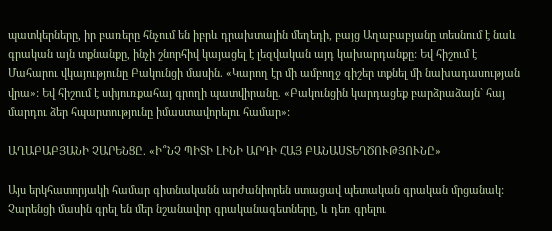պատկերները, իր բառերը հնչում են իբրև դրախտային մեղեդի, բայց Աղաբաբյանը տեսնում է նաև գրական այն տքնանքը, ինչի շնորհիվ կայացել է լեզվական այդ կախարդանքը: Եվ հիշում է Մահարու վկայությունը Բակունցի մասին. «Կարող էր մի ամբողջ գիշեր տքնել մի նախադասության վրա»: Եվ հիշում է սփյուռքահայ գրողի պատվիրանը. «Բակունցին կարդացեք բարձրաձայն` հայ մարդու ձեր հպարտությունը իմաստավորելու համար»:

ԱՂԱԲԱԲՅԱՆԻ ՉԱՐԵՆՑԸ. «Ի՞ՆՉ ՊԻՏԻ ԼԻՆԻ ԱՐԴԻ ՀԱՅ ԲԱՆԱՍՏԵՂԾՈՒԹՅՈՒՆԸ»

Այս երկհատորյակի համար գիտնականն արժանիորեն ստացավ պետական գրական մրցանակ: Չարենցի մասին գրել են մեր նշանավոր գրականագետները, և դեռ գրելու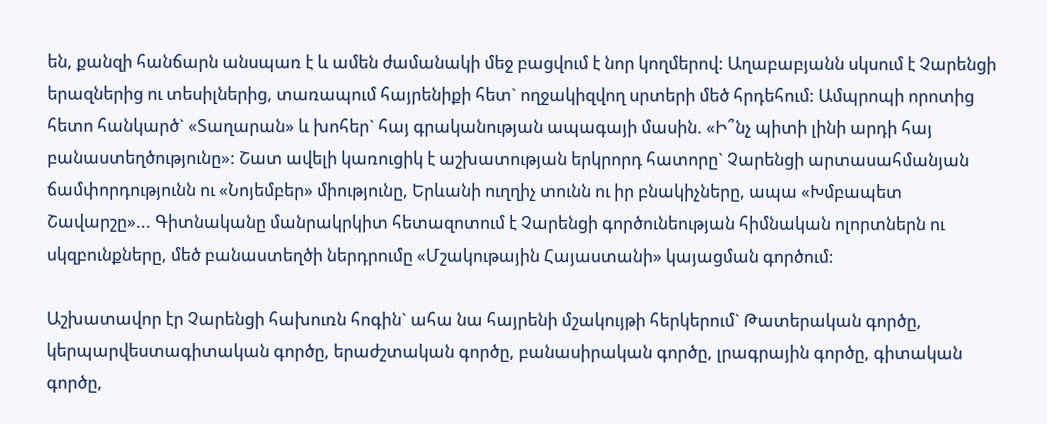են, քանզի հանճարն անսպառ է և ամեն ժամանակի մեջ բացվում է նոր կողմերով: Աղաբաբյանն սկսում է Չարենցի երազներից ու տեսիլներից, տառապում հայրենիքի հետ` ողջակիզվող սրտերի մեծ հրդեհում: Ամպրոպի որոտից հետո հանկարծ` «Տաղարան» և խոհեր` հայ գրականության ապագայի մասին. «Ի՞նչ պիտի լինի արդի հայ բանաստեղծությունը»: Շատ ավելի կառուցիկ է աշխատության երկրորդ հատորը` Չարենցի արտասահմանյան ճամփորդությունն ու «Նոյեմբեր» միությունը, Երևանի ուղղիչ տունն ու իր բնակիչները, ապա «Խմբապետ Շավարշը»... Գիտնականը մանրակրկիտ հետազոտում է Չարենցի գործունեության հիմնական ոլորտներն ու սկզբունքները, մեծ բանաստեղծի ներդրումը «Մշակութային Հայաստանի» կայացման գործում:

Աշխատավոր էր Չարենցի հախուռն հոգին` ահա նա հայրենի մշակույթի հերկերում` Թատերական գործը, կերպարվեստագիտական գործը, երաժշտական գործը, բանասիրական գործը, լրագրային գործը, գիտական գործը,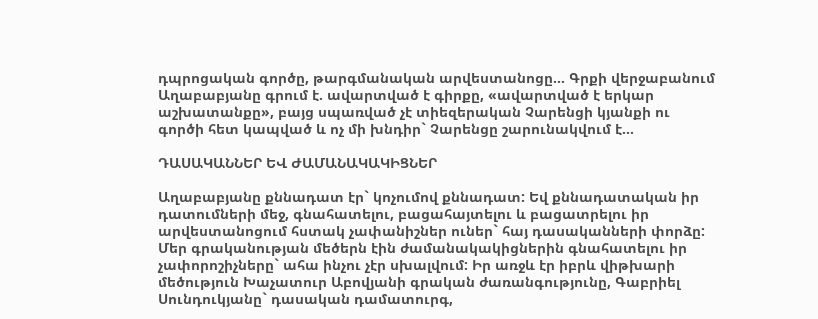դպրոցական գործը, թարգմանական արվեստանոցը... Գրքի վերջաբանում Աղաբաբյանը գրում է. ավարտված է գիրքը, «ավարտված է երկար աշխատանքը», բայց սպառված չէ տիեզերական Չարենցի կյանքի ու գործի հետ կապված և ոչ մի խնդիր` Չարենցը շարունակվում է...

ԴԱՍԱԿԱՆՆԵՐ ԵՎ ԺԱՄԱՆԱԿԱԿԻՑՆԵՐ

Աղաբաբյանը քննադատ էր` կոչումով քննադատ: Եվ քննադատական իր դատումների մեջ, գնահատելու, բացահայտելու և բացատրելու իր արվեստանոցում հստակ չափանիշներ ուներ` հայ դասականների փորձը: Մեր գրականության մեծերն էին ժամանակակիցներին գնահատելու իր չափորոշիչները` ահա ինչու չէր սխալվում: Իր առջև էր իբրև վիթխարի մեծություն Խաչատուր Աբովյանի գրական ժառանգությունը, Գաբրիել Սունդուկյանը` դասական դամատուրգ,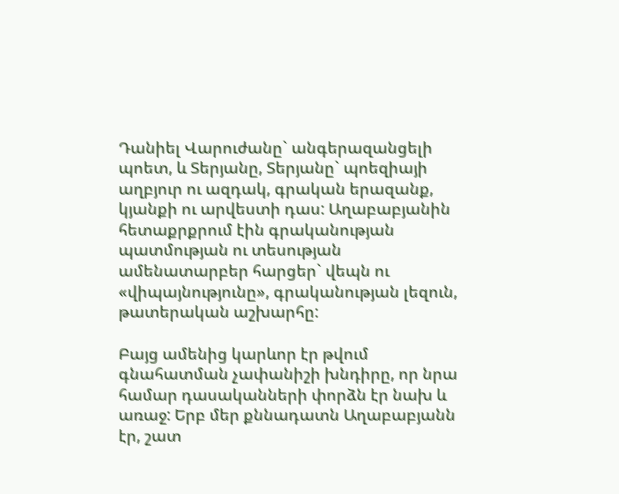Դանիել Վարուժանը` անգերազանցելի պոետ, և Տերյանը, Տերյանը` պոեզիայի աղբյուր ու ազդակ, գրական երազանք, կյանքի ու արվեստի դաս: Աղաբաբյանին հետաքրքրում էին գրականության պատմության ու տեսության ամենատարբեր հարցեր` վեպն ու «վիպայնությունը», գրականության լեզուն, թատերական աշխարհը:

Բայց ամենից կարևոր էր թվում գնահատման չափանիշի խնդիրը, որ նրա համար դասականների փորձն էր նախ և առաջ: Երբ մեր քննադատն Աղաբաբյանն էր, շատ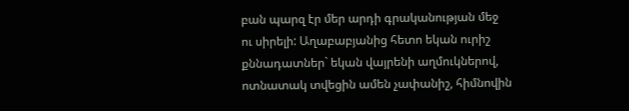բան պարզ էր մեր արդի գրականության մեջ ու սիրելի: Աղաբաբյանից հետո եկան ուրիշ քննադատներ` եկան վայրենի աղմուկներով, ոտնատակ տվեցին ամեն չափանիշ, հիմնովին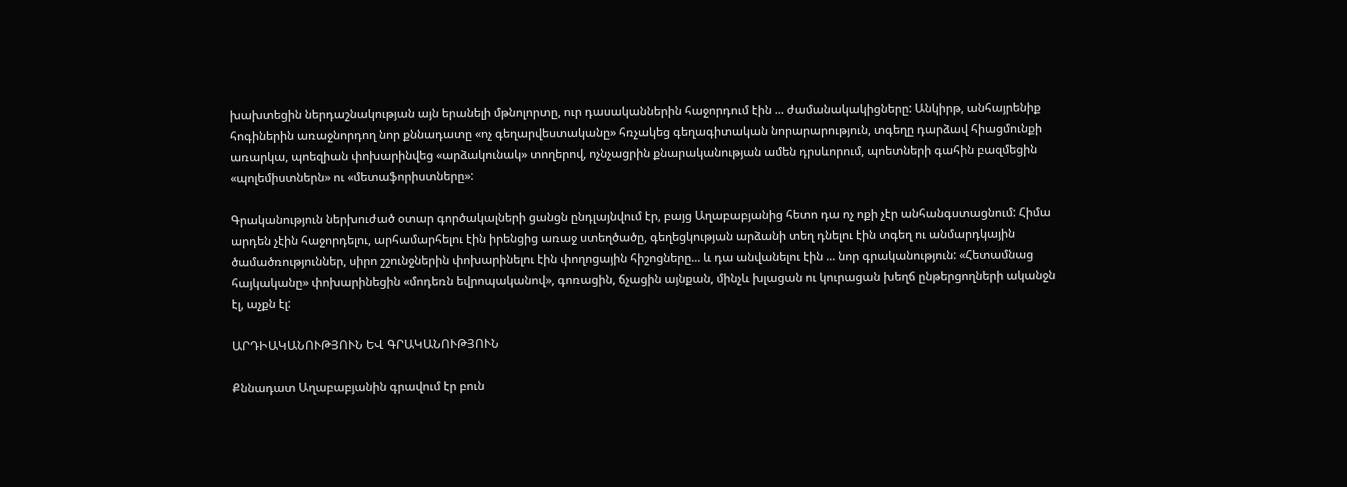խախտեցին ներդաշնակության այն երանելի մթնոլորտը, ուր դասականներին հաջորդում էին ... ժամանակակիցները: Անկիրթ, անհայրենիք հոգիներին առաջնորդող նոր քննադատը «ոչ գեղարվեստականը» հռչակեց գեղագիտական նորարարություն, տգեղը դարձավ հիացմունքի առարկա, պոեզիան փոխարինվեց «արձակունակ» տողերով, ոչնչացրին քնարականության ամեն դրսևորում, պոետների գահին բազմեցին «պոլեմիստներն» ու «մետաֆորիստները»:

Գրականություն ներխուժած օտար գործակալների ցանցն ընդլայնվում էր, բայց Աղաբաբյանից հետո դա ոչ ոքի չէր անհանգստացնում: Հիմա արդեն չէին հաջորդելու, արհամարհելու էին իրենցից առաջ ստեղծածը, գեղեցկության արձանի տեղ դնելու էին տգեղ ու անմարդկային ծամածռություններ, սիրո շշունջներին փոխարինելու էին փողոցային հիշոցները... և դա անվանելու էին ... նոր գրականություն: «Հետամնաց հայկականը» փոխարինեցին «մոդեռն եվրոպականով», գոռացին, ճչացին այնքան, մինչև խլացան ու կուրացան խեղճ ընթերցողների ականջն էլ, աչքն էլ:

ԱՐԴԻԱԿԱՆՈՒԹՅՈՒՆ ԵՎ ԳՐԱԿԱՆՈՒԹՅՈՒՆ

Քննադատ Աղաբաբյանին գրավում էր բուն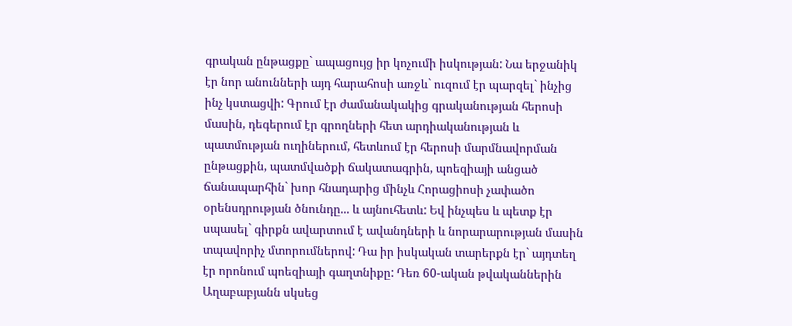գրական ընթացքը` ապացույց իր կոչումի իսկության: Նա երջանիկ էր նոր անունների այդ հարահոսի առջև` ուզում էր պարզել` ինչից ինչ կստացվի: Գրում էր ժամանակակից գրականության հերոսի մասին, դեգերում էր գրողների հետ արդիականության և պատմության ուղիներում, հետևում էր հերոսի մարմնավորման ընթացքին, պատմվածքի ճակատագրին, պոեզիայի անցած ճանապարհին` խոր հնադարից մինչև Հորացիոսի չափածո օրենսդրության ծնունդը... և այնուհետև: Եվ ինչպես և պետք էր սպասել` գիրքն ավարտում է ավանդների և նորարարության մասին տպավորիչ մտորումներով: Դա իր իսկական տարերքն էր` այդտեղ էր որոնում պոեզիայի գաղտնիքը: Դեռ 60-ական թվականներին Աղաբաբյանն սկսեց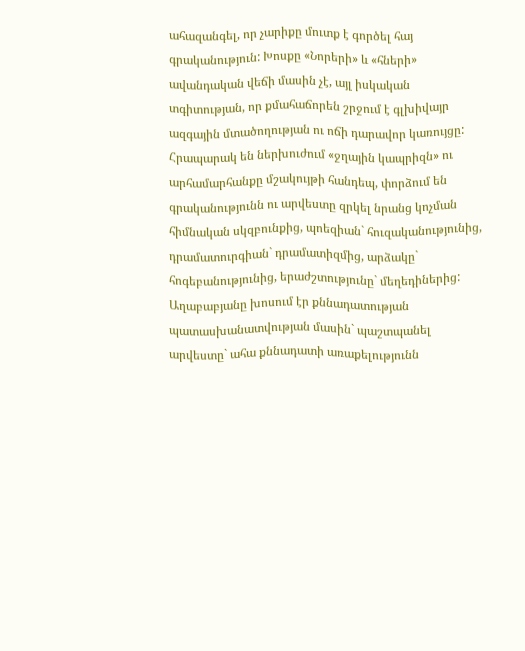ահազանգել, որ չարիքը մուտք է գործել հայ գրականություն: Խոսքը «Նորերի» և «հների» ավանդական վեճի մասին չէ, այլ իսկական տգիտության, որ քմահաճորեն շրջում է գլխիվայր ազգային մտածողության ու ոճի դարավոր կառույցը: Հրապարակ են ներխուժում «ջղային կապրիզն» ու արհամարհանքը մշակույթի հանդեպ, փորձում են գրականությունն ու արվեստը զրկել նրանց կոչման հիմնական սկզբունքից, պոեզիան` հուզականությունից, դրամատուրգիան` դրամատիզմից, արձակը` հոգեբանությունից, երաժշտությունը` մեղեդիներից: Աղաբաբյանը խոսում էր քննադատության պատասխանատվության մասին` պաշտպանել արվեստը` ահա քննադատի առաքելությունն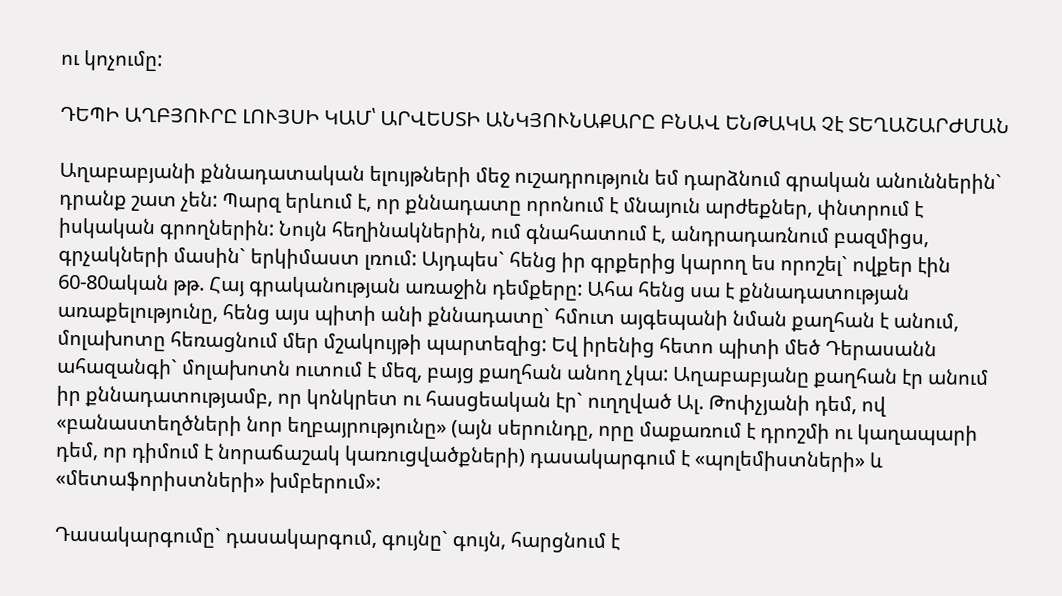ու կոչումը:

ԴԵՊԻ ԱՂԲՅՈՒՐԸ ԼՈՒՅՍԻ ԿԱՄ՝ ԱՐՎԵՍՏԻ ԱՆԿՅՈՒՆԱՔԱՐԸ ԲՆԱՎ ԵՆԹԱԿԱ Չէ ՏԵՂԱՇԱՐԺՄԱՆ

Աղաբաբյանի քննադատական ելույթների մեջ ուշադրություն եմ դարձնում գրական անուններին` դրանք շատ չեն: Պարզ երևում է, որ քննադատը որոնում է մնայուն արժեքներ, փնտրում է իսկական գրողներին: Նույն հեղինակներին, ում գնահատում է, անդրադառնում բազմիցս, գրչակների մասին` երկիմաստ լռում: Այդպես` հենց իր գրքերից կարող ես որոշել` ովքեր էին 60-80ական թթ. Հայ գրականության առաջին դեմքերը: Ահա հենց սա է քննադատության առաքելությունը, հենց այս պիտի անի քննադատը` հմուտ այգեպանի նման քաղհան է անում, մոլախոտը հեռացնում մեր մշակույթի պարտեզից: Եվ իրենից հետո պիտի մեծ Դերասանն ահազանգի` մոլախոտն ուտում է մեզ, բայց քաղհան անող չկա: Աղաբաբյանը քաղհան էր անում իր քննադատությամբ, որ կոնկրետ ու հասցեական էր` ուղղված Ալ. Թոփչյանի դեմ, ով «բանաստեղծների նոր եղբայրությունը» (այն սերունդը, որը մաքառում է դրոշմի ու կաղապարի դեմ, որ դիմում է նորաճաշակ կառուցվածքների) դասակարգում է «պոլեմիստների» և «մետաֆորիստների» խմբերում»:

Դասակարգումը` դասակարգում, գույնը` գույն, հարցնում է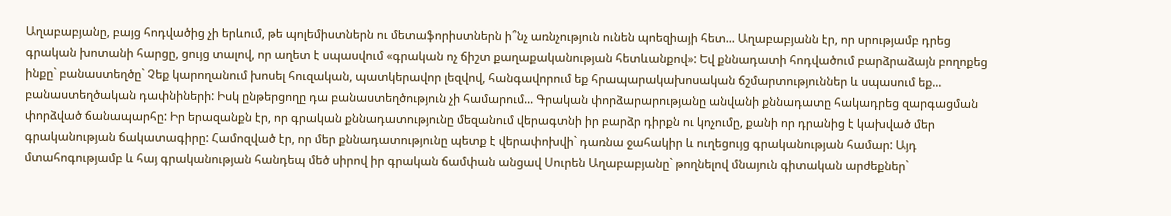Աղաբաբյանը, բայց հոդվածից չի երևում, թե պոլեմիստներն ու մետաֆորիստներն ի՞նչ առնչություն ունեն պոեզիայի հետ... Աղաբաբյանն էր, որ սրությամբ դրեց գրական խոտանի հարցը, ցույց տալով, որ աղետ է սպասվում «գրական ոչ ճիշտ քաղաքականության հետևանքով»: Եվ քննադատի հոդվածում բարձրաձայն բողոքեց ինքը` բանաստեղծը` Չեք կարողանում խոսել հուզական, պատկերավոր լեզվով, հանգավորում եք հրապարակախոսական ճշմարտություններ և սպասում եք... բանաստեղծական դափնիների: Իսկ ընթերցողը դա բանաստեղծություն չի համարում... Գրական փորձարարությանը անվանի քննադատը հակադրեց զարգացման փորձված ճանապարհը: Իր երազանքն էր, որ գրական քննադատությունը մեզանում վերագտնի իր բարձր դիրքն ու կոչումը, քանի որ դրանից է կախված մեր գրականության ճակատագիրը: Համոզված էր, որ մեր քննադատությունը պետք է վերափոխվի` դառնա ջահակիր և ուղեցույց գրականության համար: Այդ մտահոգությամբ և հայ գրականության հանդեպ մեծ սիրով իր գրական ճամփան անցավ Սուրեն Աղաբաբյանը` թողնելով մնայուն գիտական արժեքներ`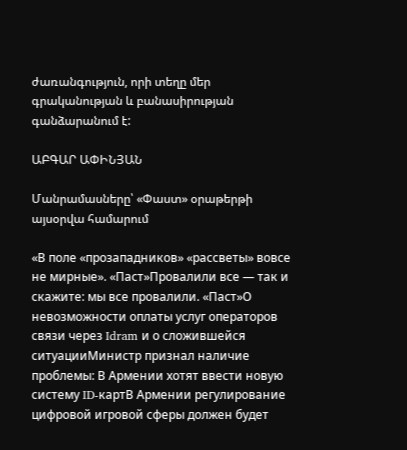ժառանգություն, որի տեղը մեր գրականության և բանասիրության գանձարանում է:

ԱԲԳԱՐ ԱՓԻՆՅԱՆ

Մանրամասները՝ «Փաստ» օրաթերթի այսօրվա համարում

«В поле «прозападников» «рассветы» вовсе не мирные». «Паст»Провалили все — так и скажите: мы все провалили. «Паст»О невозможности оплаты услуг операторов связи через Idram и о сложившейся ситуацииМинистр признал наличие проблемы: В Армении хотят ввести новую систему ID-картВ Армении регулирование цифровой игровой сферы должен будет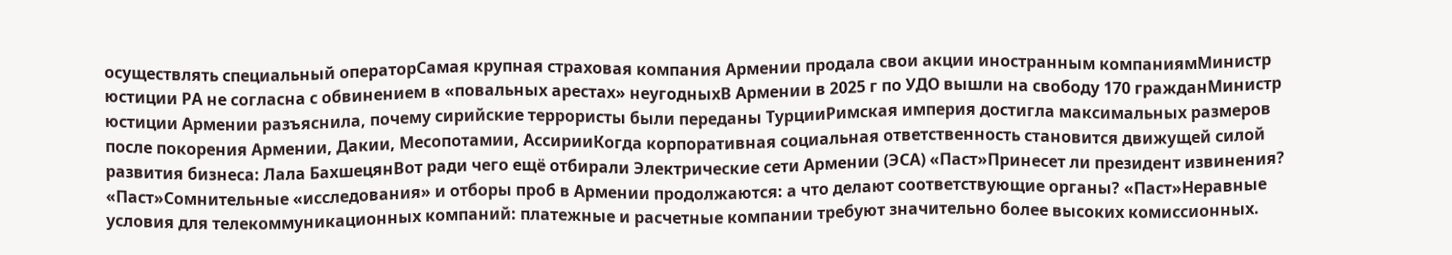осуществлять специальный операторСамая крупная страховая компания Армении продала свои акции иностранным компаниямМинистр юстиции РА не согласна с обвинением в «повальных арестах» неугодныхВ Армении в 2025 г по УДО вышли на свободу 170 гражданМинистр юстиции Армении разъяснила, почему сирийские террористы были переданы ТурцииРимская империя достигла максимальных размеров после покорения Армении, Дакии, Месопотамии, АссирииКогда корпоративная социальная ответственность становится движущей силой развития бизнеса: Лала БахшецянВот ради чего ещё отбирали Электрические сети Армении (ЭСА) «Паст»Принесет ли президент извинения? «Паст»Сомнительные «исследования» и отборы проб в Армении продолжаются: а что делают соответствующие органы? «Паст»Неравные условия для телекоммуникационных компаний: платежные и расчетные компании требуют значительно более высоких комиссионных.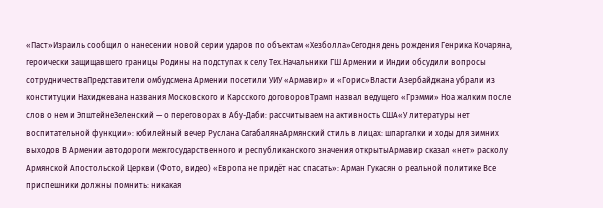«Паст»Израиль сообщил о нанесении новой серии ударов по объектам «Хезболла»Сегодня день рождения Генрика Кочаряна, героически защищавшего границы Родины на подступах к селу Тех.Начальники ГШ Армении и Индии обсудили вопросы сотрудничестваПредставители омбудсмена Армении посетили УИУ «Армавир» и «Горис»Власти Азербайджана убрали из конституции Нахиджевана названия Московского и Карсского договоровТрамп назвал ведущего «Грэмми» Ноа жалким после слов о нем и ЭпштейнеЗеленский — о переговорах в Абу-Даби: рассчитываем на активность США«У литературы нет воспитательной функции»: юбилейный вечер Руслана СагабалянаАрмянский стиль в лицах: шпаргалки и ходы для зимних выходов В Армении автодороги межгосударственного и республиканского значения открытыАрмавир сказал «нет» расколу Армянской Апостольской Церкви (Фото, видео) «Европа не придёт нас спасать»: Арман Гукасян о реальной политике Все приспешники должны помнить: никакая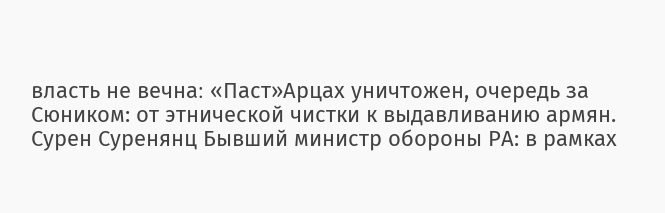власть не вечна։ «Паст»Арцах уничтожен, очередь за Сюником: от этнической чистки к выдавливанию армян. Сурен Суренянц Бывший министр обороны РА: в рамках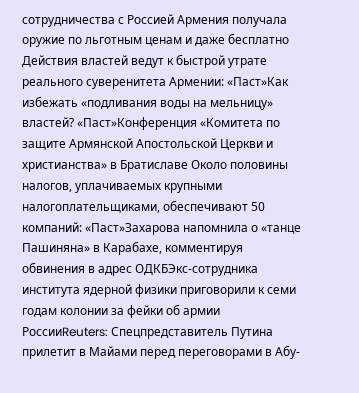сотрудничества с Россией Армения получала оружие по льготным ценам и даже бесплатно Действия властей ведут к быстрой утрате реального суверенитета Армении: «Паст»Как избежать «подливания воды на мельницу» властей? «Паст»Конференция «Комитета по защите Армянской Апостольской Церкви и христианства» в Братиславе Около половины налогов, уплачиваемых крупными налогоплательщиками, обеспечивают 50 компаний: «Паст»Захарова напомнила о «танце Пашиняна» в Карабахе, комментируя обвинения в адрес ОДКБЭкс-сотрудника института ядерной физики приговорили к семи годам колонии за фейки об армии РоссииReuters: Спецпредставитель Путина прилетит в Майами перед переговорами в Абу-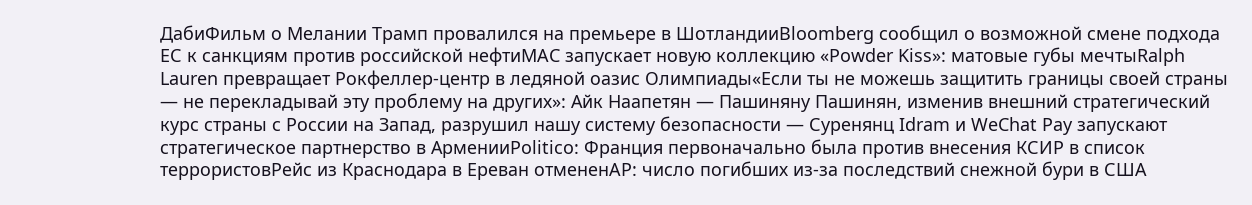ДабиФильм о Мелании Трамп провалился на премьере в ШотландииBloomberg сообщил о возможной смене подхода ЕС к санкциям против российской нефтиMAC запускает новую коллекцию «Powder Kiss»: матовые губы мечтыRalph Lauren превращает Рокфеллер-центр в ледяной оазис Олимпиады«Если ты не можешь защитить границы своей страны — не перекладывай эту проблему на других»: Айк Наапетян — Пашиняну Пашинян, изменив внешний стратегический курс страны с России на Запад, разрушил нашу систему безопасности — Суренянц Idram и WeChat Pay запускают стратегическое партнерство в АрменииPolitico: Франция первоначально была против внесения КСИР в список террористовРейс из Краснодара в Ереван отмененAP: число погибших из-за последствий снежной бури в США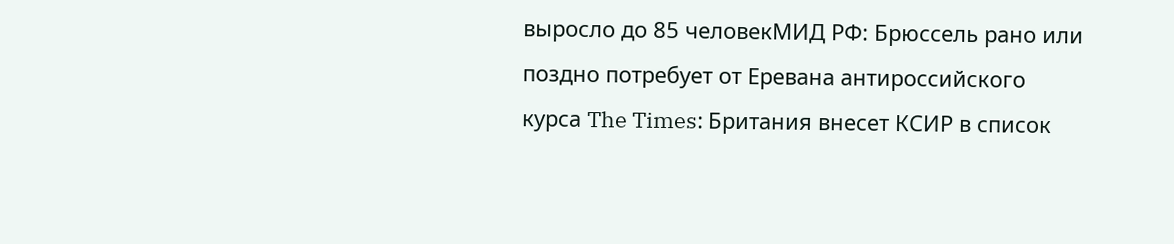выросло до 85 человекМИД РФ: Брюссель рано или поздно потребует от Еревана антироссийского курса The Times: Британия внесет КСИР в список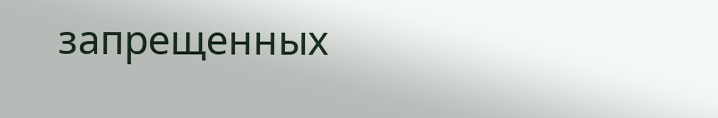запрещенных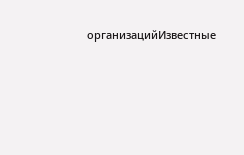организацийИзвестные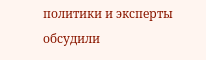политики и эксперты обсудили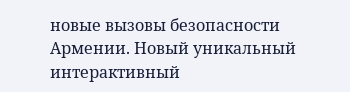новые вызовы безопасности Армении. Новый уникальный интерактивный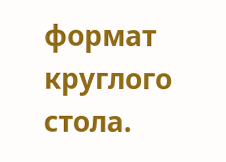формат круглого стола.